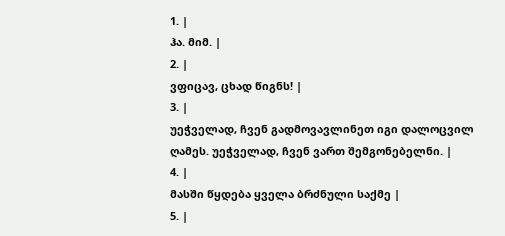1. |
ჰა. მიმ. |
2. |
ვფიცავ, ცხად წიგნს! |
3. |
უეჭველად, ჩვენ გადმოვავლინეთ იგი დალოცვილ ღამეს. უეჭველად, ჩვენ ვართ შემგონებელნი. |
4. |
მასში წყდება ყველა ბრძნული საქმე |
5. |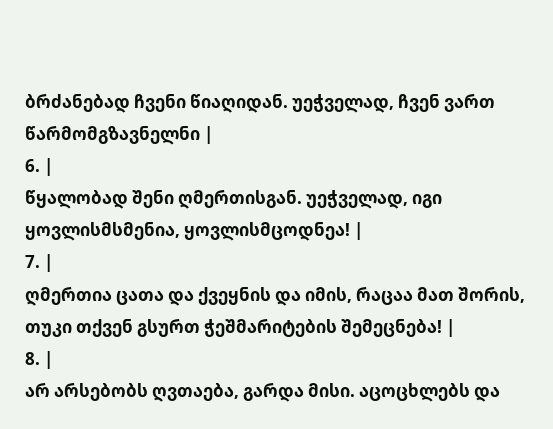ბრძანებად ჩვენი წიაღიდან. უეჭველად, ჩვენ ვართ წარმომგზავნელნი |
6. |
წყალობად შენი ღმერთისგან. უეჭველად, იგი ყოვლისმსმენია, ყოვლისმცოდნეა! |
7. |
ღმერთია ცათა და ქვეყნის და იმის, რაცაა მათ შორის, თუკი თქვენ გსურთ ჭეშმარიტების შემეცნება! |
8. |
არ არსებობს ღვთაება, გარდა მისი. აცოცხლებს და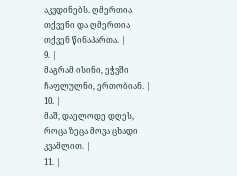აკვდინებს. ღმერთია თქვენი და ღმერთია თქვენ წინაპართა. |
9. |
მაგრამ ისინი, ეჭვში ჩაფლულნი, ერთობიან. |
10. |
მაშ, დაელოდე დღეს, როცა ზეცა მოვა ცხადი კვამლით. |
11. |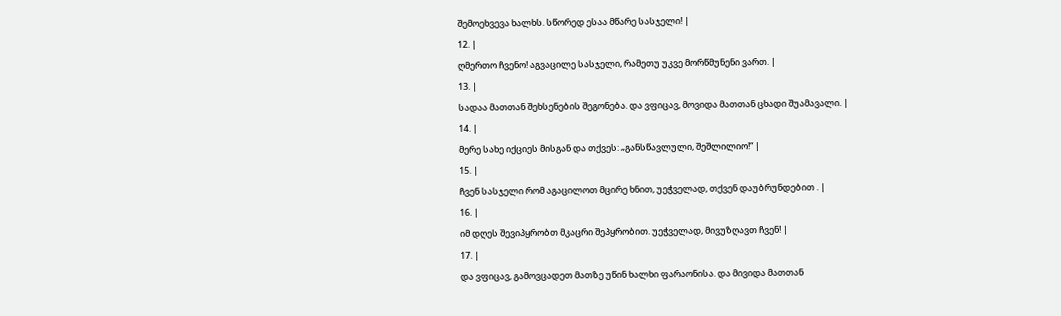შემოეხვევა ხალხს. სწორედ ესაა მწარე სასჯელი! |
12. |
ღმერთო ჩვენო! აგვაცილე სასჯელი, რამეთუ უკვე მორწმუნენი ვართ. |
13. |
სადაა მათთან შეხსენების შეგონება. და ვფიცავ, მოვიდა მათთან ცხადი შუამავალი. |
14. |
მერე სახე იქციეს მისგან და თქვეს: „განსწავლული, შეშლილიო!“ |
15. |
ჩვენ სასჯელი რომ აგაცილოთ მცირე ხნით, უეჭველად, თქვენ დაუბრუნდებით . |
16. |
იმ დღეს შევიპყრობთ მკაცრი შეპყრობით. უეჭველად, მივუზღავთ ჩვენ! |
17. |
და ვფიცავ, გამოვცადეთ მათზე უწინ ხალხი ფარაონისა. და მივიდა მათთან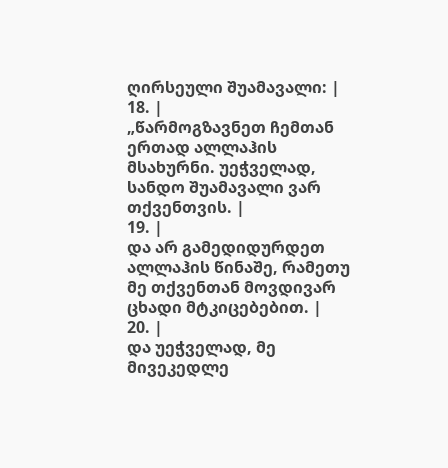ღირსეული შუამავალი: |
18. |
„წარმოგზავნეთ ჩემთან ერთად ალლაჰის მსახურნი. უეჭველად, სანდო შუამავალი ვარ თქვენთვის. |
19. |
და არ გამედიდურდეთ ალლაჰის წინაშე, რამეთუ მე თქვენთან მოვდივარ ცხადი მტკიცებებით. |
20. |
და უეჭველად, მე მივეკედლე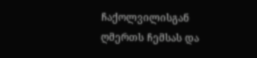ჩაქოლვილისგან ღმერთს ჩემსას და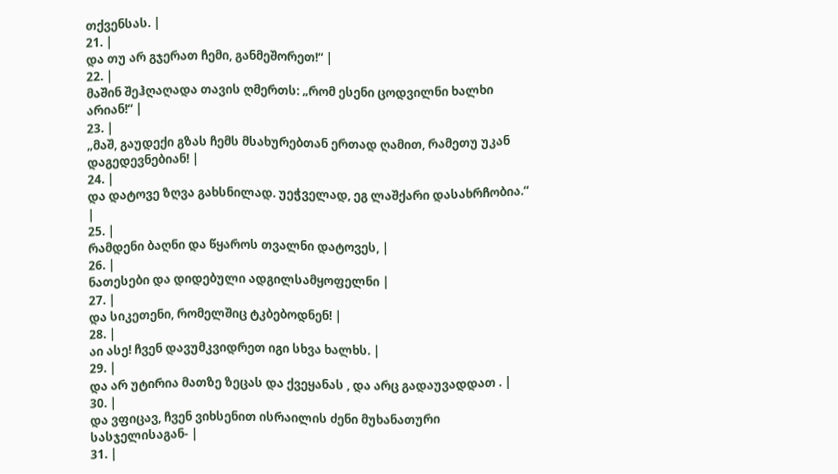თქვენსას. |
21. |
და თუ არ გჯერათ ჩემი, განმეშორეთ!“ |
22. |
მაშინ შეჰღაღადა თავის ღმერთს: „რომ ესენი ცოდვილნი ხალხი არიან!“ |
23. |
„მაშ, გაუდექი გზას ჩემს მსახურებთან ერთად ღამით, რამეთუ უკან დაგედევნებიან! |
24. |
და დატოვე ზღვა გახსნილად. უეჭველად, ეგ ლაშქარი დასახრჩობია.“ |
25. |
რამდენი ბაღნი და წყაროს თვალნი დატოვეს, |
26. |
ნათესები და დიდებული ადგილსამყოფელნი |
27. |
და სიკეთენი, რომელშიც ტკბებოდნენ! |
28. |
აი ასე! ჩვენ დავუმკვიდრეთ იგი სხვა ხალხს. |
29. |
და არ უტირია მათზე ზეცას და ქვეყანას , და არც გადაუვადდათ . |
30. |
და ვფიცავ, ჩვენ ვიხსენით ისრაილის ძენი მუხანათური სასჯელისაგან- |
31. |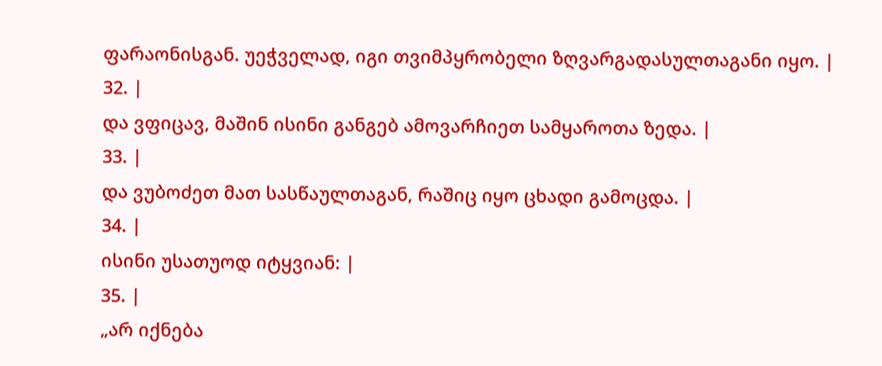ფარაონისგან. უეჭველად, იგი თვიმპყრობელი ზღვარგადასულთაგანი იყო. |
32. |
და ვფიცავ, მაშინ ისინი განგებ ამოვარჩიეთ სამყაროთა ზედა. |
33. |
და ვუბოძეთ მათ სასწაულთაგან, რაშიც იყო ცხადი გამოცდა. |
34. |
ისინი უსათუოდ იტყვიან: |
35. |
„არ იქნება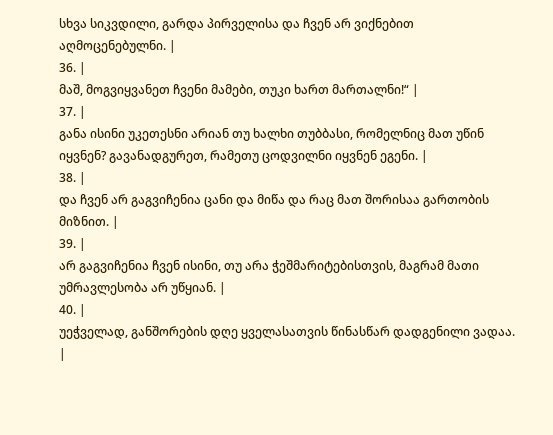სხვა სიკვდილი, გარდა პირველისა და ჩვენ არ ვიქნებით აღმოცენებულნი. |
36. |
მაშ, მოგვიყვანეთ ჩვენი მამები, თუკი ხართ მართალნი!“ |
37. |
განა ისინი უკეთესნი არიან თუ ხალხი თუბბასი, რომელნიც მათ უწინ იყვნენ? გავანადგურეთ, რამეთუ ცოდვილნი იყვნენ ეგენი. |
38. |
და ჩვენ არ გაგვიჩენია ცანი და მიწა და რაც მათ შორისაა გართობის მიზნით. |
39. |
არ გაგვიჩენია ჩვენ ისინი, თუ არა ჭეშმარიტებისთვის, მაგრამ მათი უმრავლესობა არ უწყიან. |
40. |
უეჭველად, განშორების დღე ყველასათვის წინასწარ დადგენილი ვადაა. |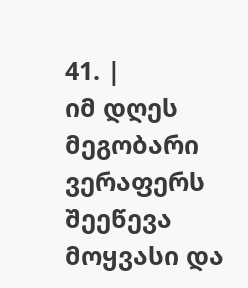41. |
იმ დღეს მეგობარი ვერაფერს შეეწევა მოყვასი და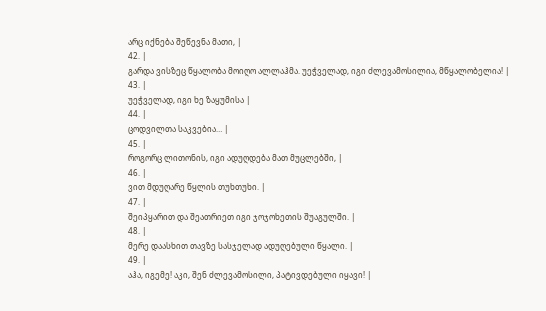არც იქნება შეწევნა მათი, |
42. |
გარდა ვისზეც წყალობა მოიღო ალლაჰმა. უეჭველად, იგი ძლევამოსილია, მწყალობელია! |
43. |
უეჭველად, იგი ხე ზაყუმისა |
44. |
ცოდვილთა საკვებია… |
45. |
როგორც ლითონის, იგი ადუღდება მათ მუცლებში, |
46. |
ვით მდუღარე წყლის თუხთუხი. |
47. |
შეიპყარით და შეათრიეთ იგი ჯოჯოხეთის შუაგულში. |
48. |
მერე დაასხით თავზე სასჯელად ადუღებული წყალი. |
49. |
აჰა, იგემე! აკი, შენ ძლევამოსილი, პატივდებული იყავი! |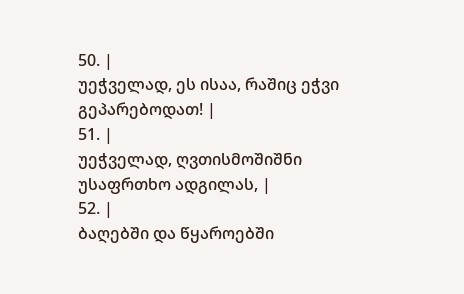50. |
უეჭველად, ეს ისაა, რაშიც ეჭვი გეპარებოდათ! |
51. |
უეჭველად, ღვთისმოშიშნი უსაფრთხო ადგილას, |
52. |
ბაღებში და წყაროებში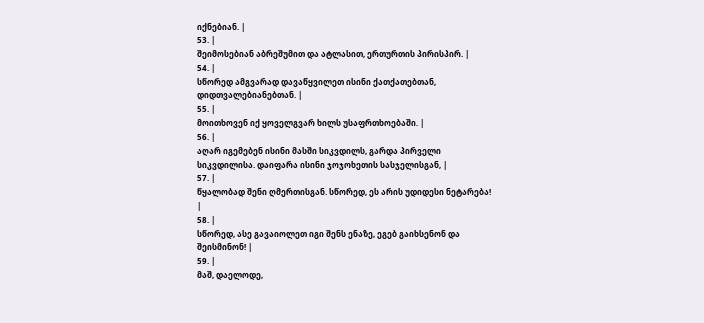იქნებიან. |
53. |
შეიმოსებიან აბრეშუმით და ატლასით, ერთურთის პირისპირ. |
54. |
სწორედ ამგვარად დავაწყვილეთ ისინი ქათქათებთან, დიდთვალებიანებთან. |
55. |
მოითხოვენ იქ ყოველგვარ ხილს უსაფრთხოებაში. |
56. |
აღარ იგემებენ ისინი მასში სიკვდილს, გარდა პირველი სიკვდილისა. დაიფარა ისინი ჯოჯოხეთის სასჯელისგან, |
57. |
წყალობად შენი ღმერთისგან. სწორედ, ეს არის უდიდესი ნეტარება! |
58. |
სწორედ, ასე გავაიოლეთ იგი შენს ენაზე, ეგებ გაიხსენონ და შეისმინონ! |
59. |
მაშ, დაელოდე,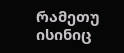რამეთუ ისინიც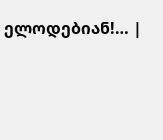ელოდებიან!… |